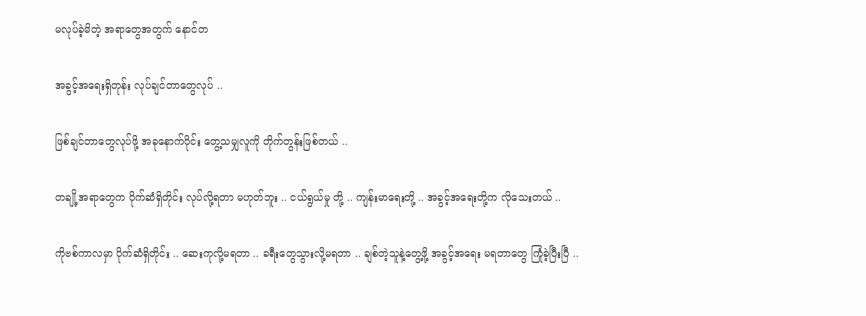မလုပ်ခဲ့မိတဲ့ အရာတွေအတွက် နောင်တ

အခွင့်အရေးရှိတုန်း လုပ်ချင်တာတွေလုပ် ..

ဖြစ်ချင်တာတွေလုပ်ဖို့ အခုနောက်ပိုင်း တွေ့သမျှလူကို တိုက်တွန်းဖြစ်တယ် ..

တချို့အရာတွေက ပိုက်ဆံရှိတိုင်း လုပ်လို့ရတာ မဟုတ်ဘူး .. ငယ်ရွယ်မှု တို့ .. ကျန်းမာရေးတို့ .. အခွင့်အရေးတို့က လိုသေးတယ် ..

ကိုဗစ်ကာလမှာ ပိုက်ဆံရှိတိုင်း .. ဆေးကုလို့မရတာ .. ခရီးတွေသွားလို့မရတာ .. ချစ်တဲ့သူနဲ့တွေ့ဖို့ အခွင့်အရေး မရတာတွေ ကြုံခဲ့ပြီးပြီ ..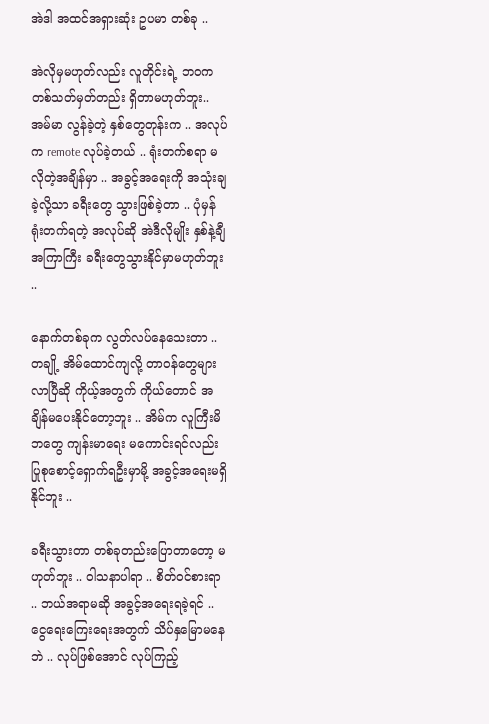အဲဒါ အထင်အရှားဆုံး ဥပမာ တစ်ခု ..

အဲလိုမှမဟုတ်လည်း လူတိုင်းရဲ့ ဘဝက တစ်သတ်မှတ်တည်း ရှိတာမဟုတ်ဘူး.. အမ်မာ လွန်ခဲ့တဲ့ နှစ်တွေတုန်းက .. အလုပ်က remote လုပ်ခဲ့တယ် .. ရုံးတက်စရာ မလိုတဲ့အချိန်မှာ .. အခွင့်အရေးကို အသုံးချခဲ့လို့သာ ခရီးတွေ သွားဖြစ်ခဲ့တာ .. ပုံမှန် ရုံးတက်ရတဲ့ အလုပ်ဆို အဲဒီလိုမျိုး နှစ်နဲ့ချီ အကြာကြီး ခရီးတွေသွားနိုင်မှာမဟုတ်ဘူး ..

နောက်တစ်ခုက လွတ်လပ်နေသေးတာ .. တချို့ အိမ်ထောင်ကျလို့ တာဝန်တွေများလာပြီဆို ကိုယ့်အတွက် ကိုယ်တောင် အချိန်မပေးနိုင်တော့ဘူး .. အိမ်က လူကြီးမိဘတွေ ကျန်းမာရေး မကောင်းရင်လည်း ပြုစုစောင့်ရှောက်ရဦးမှာမို့ အခွင့်အရေးမရှိနိုင်ဘူး ..

ခရီးသွားတာ တစ်ခုတည်းပြောတာတော့ မဟုတ်ဘူး .. ဝါသနာပါရာ .. စိတ်ဝင်စားရာ .. ဘယ်အရာမဆို အခွင့်အရေးရခဲ့ရင် .. ငွေရေးကြေးရေးအတွက် သိပ်နှမြောမနေဘဲ .. လုပ်ဖြစ်အောင် လုပ်ကြည့်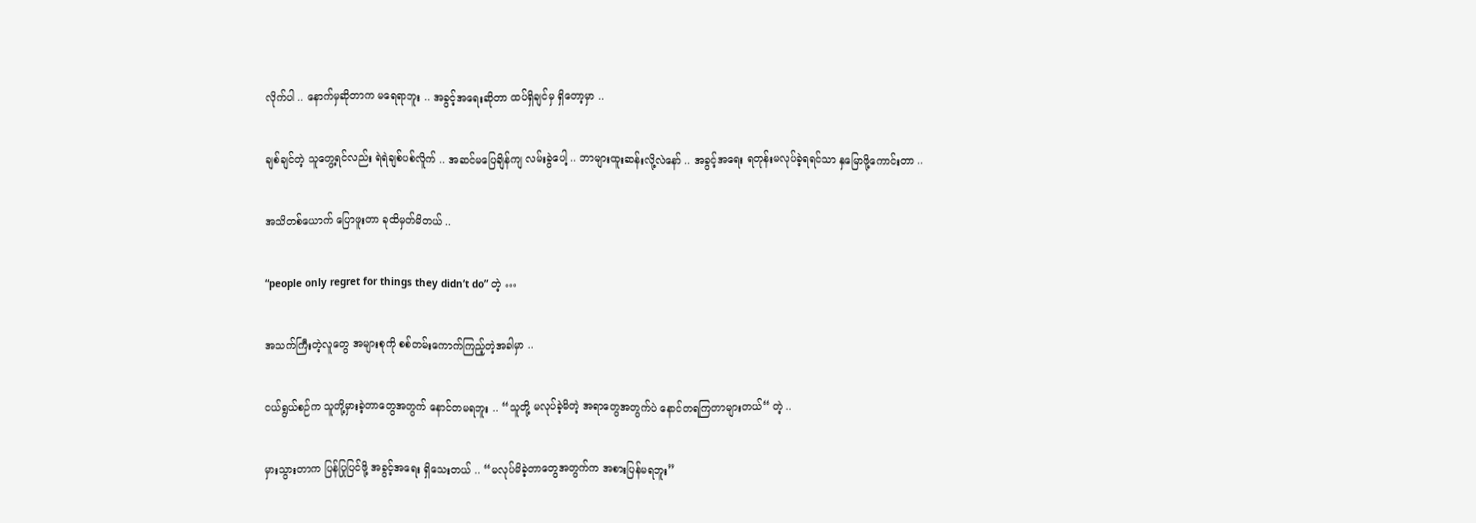လိုက်ပါ .. နောက်မှဆိုတာက မရေရာဘူး .. အခွင့်အရေးဆိုတာ ထပ်ရှိချင်မှ ရှိတော့မှာ ..

ချစ်ချင်တဲ့ သူတွေ့ရင်လည်း ရဲရဲချစ်ပစ်လိူက် .. အဆင်မပြေချိန်ကျ လမ်းခွဲပေါ့ .. ဘာများထူးဆန်းလို့လဲနော် .. အခွင့်အရေး ရတုန်းမလုပ်ခဲ့ရရင်သာ နှမြောဖို့ကောင်းတာ ..

အသိတစ်ယောက် ပြောဖူးတာ ခုထိမှတ်မိတယ် ..

“people only regret for things they didn’t do” တဲ့ …

အသက်ကြီးတဲ့လူတွေ အများစုကို စစ်တမ်းကောက်ကြည့်တဲ့အခါမှာ ..

ငယ်ရွယ်စဉ်က သူတို့မှားခဲ့တာတွေအတွက် နောင်တမရဘူး .. “သူတို့ မလုပ်ခဲ့မိတဲ့ အရာတွေအတွက်ပဲ နောင်တရကြတာများတယ်“ တဲ့ ..

မှားသွားတာက ပြန်ပြုပြင်ဖို့ အခွင့်အရေး ရှိသေးတယ် .. “မလုပ်မိခဲ့တာတွေအတွက်က အစားပြန်မရဘူး”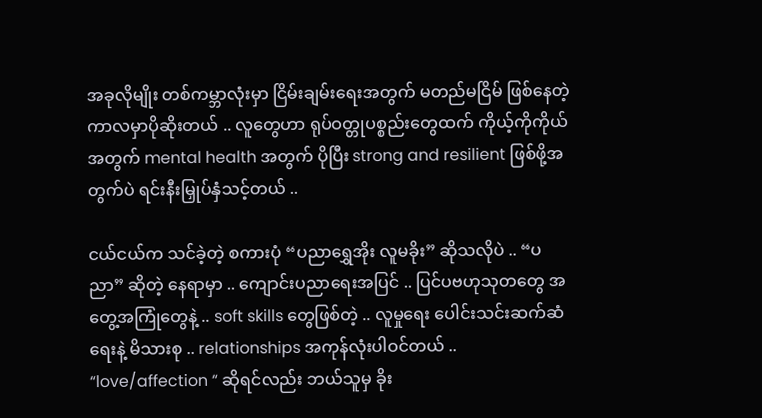အခုလိုမျိုး တစ်ကမ္ဘာလုံးမှာ ငြိမ်းချမ်းရေးအတွက် မတည်မငြိမ် ဖြစ်နေတဲ့ ကာလမှာပိုဆိုးတယ် .. လူတွေဟာ ရုပ်ဝတ္တုပစ္စည်းတွေထက် ကိုယ့်ကိုကိုယ်အတွက် mental health အတွက် ပိုပြီး strong and resilient ဖြစ်ဖို့အတွက်ပဲ ရင်းနီးမြှုပ်နှံသင့်တယ် ..

ငယ်ငယ်က သင်ခဲ့တဲ့ စကားပုံ “ပညာရွှေအိုး လူမခိုး” ဆိုသလိုပဲ .. “ပညာ” ဆိုတဲ့ နေရာမှာ .. ကျောင်းပညာရေးအပြင် .. ပြင်ပဗဟုသုတတွေ အတွေ့အကြုံတွေနဲ့ .. soft skills တွေဖြစ်တဲ့ .. လူမှုရေး ပေါင်းသင်းဆက်ဆံရေးနဲ့ မိသားစု .. relationships အကုန်လုံးပါဝင်တယ် .. “love/affection “ ဆိုရင်လည်း ဘယ်သူမှ ခိုး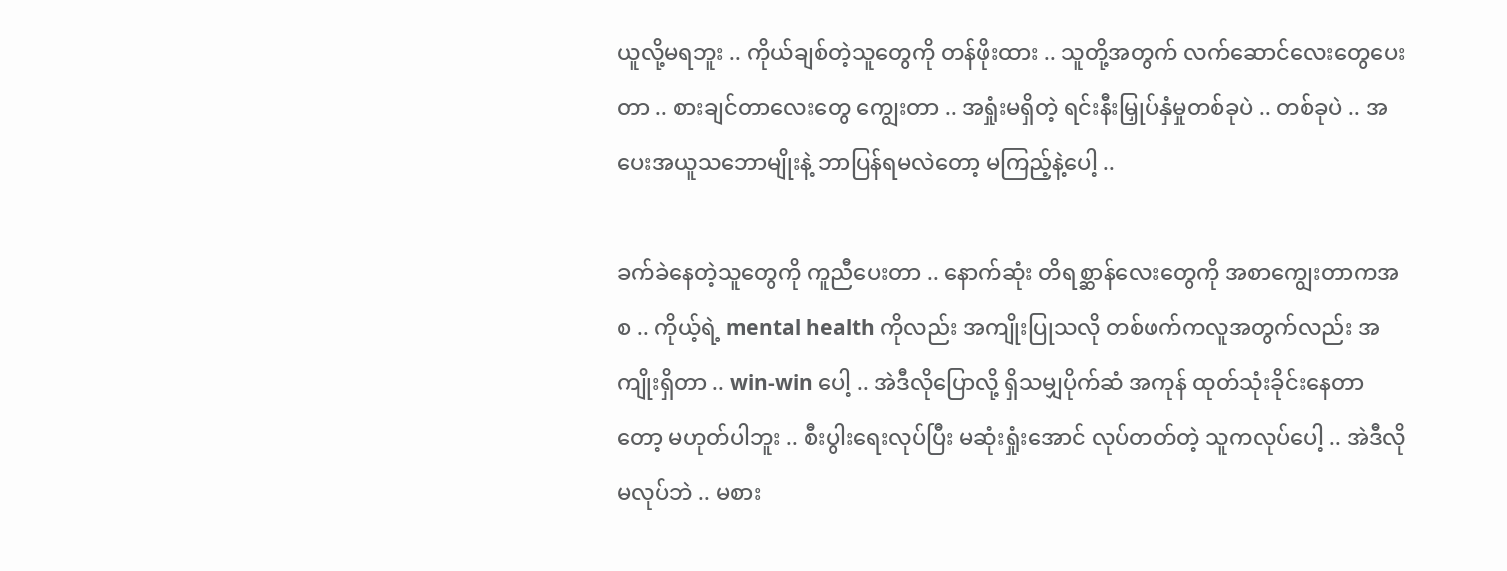ယူလို့မရဘူး .. ကိုယ်ချစ်တဲ့သူတွေကို တန်ဖိုးထား .. သူတို့အတွက် လက်ဆောင်လေးတွေပေးတာ .. စားချင်တာလေးတွေ ကျွေးတာ .. အရှုံးမရှိတဲ့ ရင်းနီးမြှုပ်နှံမှုတစ်ခုပဲ .. တစ်ခုပဲ .. အပေးအယူသဘောမျိုးနဲ့ ဘာပြန်ရမလဲတော့ မကြည့်နဲ့ပေါ့ ..

ခက်ခဲနေတဲ့သူတွေကို ကူညီပေးတာ .. နောက်ဆုံး တိရစ္ဆာန်လေးတွေကို အစာကျွေးတာကအစ .. ကိုယ့်ရဲ့ mental health ကိုလည်း အကျိုးပြုသလို တစ်ဖက်ကလူအတွက်လည်း အကျိုးရှိတာ .. win-win ပေါ့ .. အဲဒီလိုပြောလို့ ရှိသမျှပိုက်ဆံ အကုန် ထုတ်သုံးခိုင်းနေတာတော့ မဟုတ်ပါဘူး .. စီးပွါးရေးလုပ်ပြီး မဆုံးရှုံးအောင် လုပ်တတ်တဲ့ သူကလုပ်ပေါ့ .. အဲဒီလို မလုပ်ဘဲ .. မစား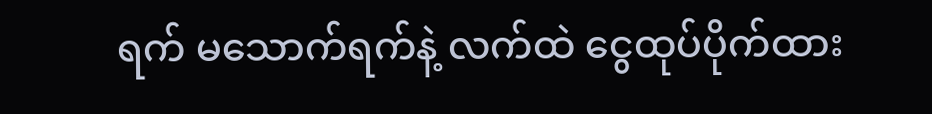ရက် မသောက်ရက်နဲ့ လက်ထဲ ငွေထုပ်ပိုက်ထား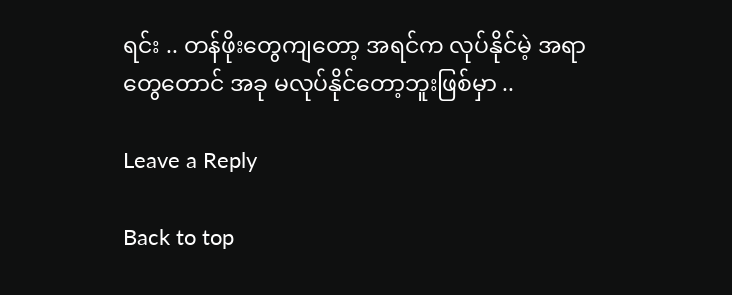ရင်း .. တန်ဖိုးတွေကျတော့ အရင်က လုပ်နိုင်မဲ့ အရာတွေတောင် အခု မလုပ်နိုင်တော့ဘူးဖြစ်မှာ ..

Leave a Reply

Back to top